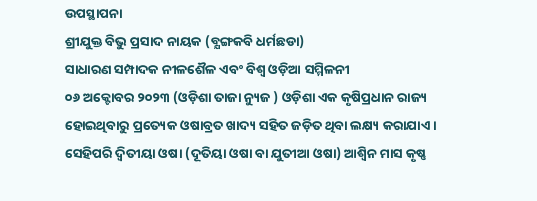ଉପସ୍ଥାପନା
ଶ୍ରୀଯୁକ୍ତ ବିଭୁ ପ୍ରସାଦ ନାୟକ (ବ୍ଯଙ୍ଗକବି ଧର୍ମଛଡା)
ସାଧାରଣ ସମ୍ପାଦକ ନୀଳଶୈଳ ଏବଂ ବିଶ୍ବ ଓଡ଼ିଆ ସମ୍ମିଳନୀ
୦୬ ଅକ୍ଟୋବର ୨୦୨୩ (ଓଡ଼ିଶା ତାଜା ନ୍ୟୁଜ ) ଓଡ଼ିଶା ଏକ କୃଷିପ୍ରଧାନ ରାଜ୍ୟ ହୋଇଥିବାରୁ ପ୍ରତ୍ୟେକ ଓଷାବ୍ରତ ଖାଦ୍ୟ ସହିତ ଜଡ଼ିତ ଥିବା ଲକ୍ଷ୍ୟ କରାଯାଏ । ସେହିପରି ଦ୍ୱିତୀୟା ଓଷା (ଦୂତିୟା ଓଷା ବା ଯୁତୀଆ ଓଷା) ଆଶ୍ୱିନ ମାସ କୃଷ୍ଣ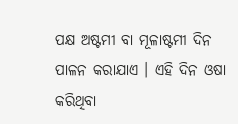ପକ୍ଷ ଅଷ୍ଟମୀ ବା ମୂଳାଷ୍ଟମୀ ଦିନ ପାଳନ କରାଯାଏ । ଏହି ଦିନ ଓଷା କରିଥିବା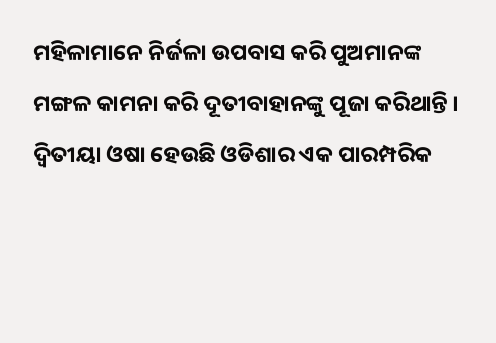ମହିଳାମାନେ ନିର୍ଜଳା ଉପବାସ କରି ପୁଅମାନଙ୍କ ମଙ୍ଗଳ କାମନା କରି ଦୂତୀବାହାନଙ୍କୁ ପୂଜା କରିଥାନ୍ତି । ଦ୍ଵିତୀୟା ଓଷା ହେଉଛି ଓଡିଶାର ଏକ ପାରମ୍ପରିକ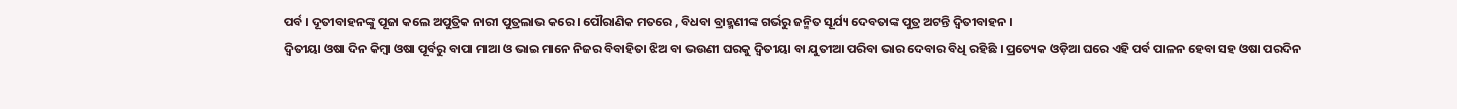ପର୍ବ । ଦୂତୀବାହନଙ୍କୁ ପୂଜା କଲେ ଅପୁତ୍ରିକ ନାରୀ ପୁତ୍ରଲାଭ କରେ । ପୌରାଣିକ ମତରେ , ବିଧବା ବ୍ରାହ୍ମଣୀଙ୍କ ଗର୍ଭରୁ ଜନ୍ମିତ ସୂର୍ଯ୍ୟ ଦେବତାଙ୍କ ପୁତ୍ର ଅଟନ୍ତି ଦ୍ବିତୀବାହନ ।
ଦ୍ୱିତୀୟା ଓଷା ଦିନ କିମ୍ବା ଓଷା ପୂର୍ବରୁ ବାପା ମାଆ ଓ ଭାଇ ମାନେ ନିଜର ବିବାହିତା ଝିଅ ବା ଭଉଣୀ ଘରକୁ ଦ୍ବିତୀୟା ବା ଯୁତୀଆ ପରିବା ଭାର ଦେବାର ବିଧି ରହିଛି । ପ୍ରତ୍ୟେକ ଓଡ଼ିଆ ଘରେ ଏହି ପର୍ବ ପାଳନ ହେବା ସହ ଓଷା ପରଦିନ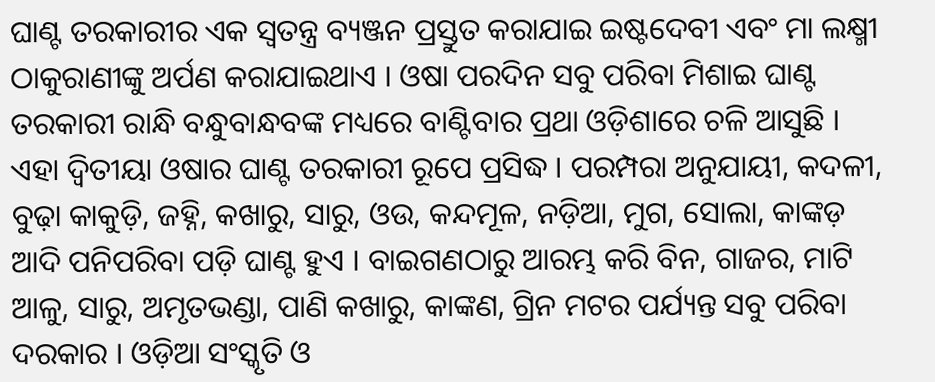ଘାଣ୍ଟ ତରକାରୀର ଏକ ସ୍ଵତନ୍ତ୍ର ବ୍ୟଞ୍ଜନ ପ୍ରସ୍ତୁତ କରାଯାଇ ଇଷ୍ଟଦେବୀ ଏବଂ ମା ଲକ୍ଷ୍ମୀ ଠାକୁରାଣୀଙ୍କୁ ଅର୍ପଣ କରାଯାଇଥାଏ । ଓଷା ପରଦିନ ସବୁ ପରିବା ମିଶାଇ ଘାଣ୍ଟ ତରକାରୀ ରାନ୍ଧି ବନ୍ଧୁବାନ୍ଧବଙ୍କ ମଧ୍ୟରେ ବାଣ୍ଟିବାର ପ୍ରଥା ଓଡ଼ିଶାରେ ଚଳି ଆସୁଛି । ଏହା ଦ୍ଵିତୀୟା ଓଷାର ଘାଣ୍ଟ ତରକାରୀ ରୂପେ ପ୍ରସିଦ୍ଧ । ପରମ୍ପରା ଅନୁଯାୟୀ, କଦଳୀ, ବୁଢ଼ା କାକୁଡ଼ି, ଜହ୍ନି, କଖାରୁ, ସାରୁ, ଓଉ, କନ୍ଦମୂଳ, ନଡ଼ିଆ, ମୁଗ, ସୋଲା, କାଙ୍କଡ଼ ଆଦି ପନିପରିବା ପଡ଼ି ଘାଣ୍ଟ ହୁଏ । ବାଇଗଣଠାରୁ ଆରମ୍ଭ କରି ବିନ, ଗାଜର, ମାଟି ଆଳୁ, ସାରୁ, ଅମୃତଭଣ୍ଡା, ପାଣି କଖାରୁ, କାଙ୍କଣ, ଗ୍ରିନ ମଟର ପର୍ଯ୍ୟନ୍ତ ସବୁ ପରିବା ଦରକାର । ଓଡ଼ିଆ ସଂସ୍କୃତି ଓ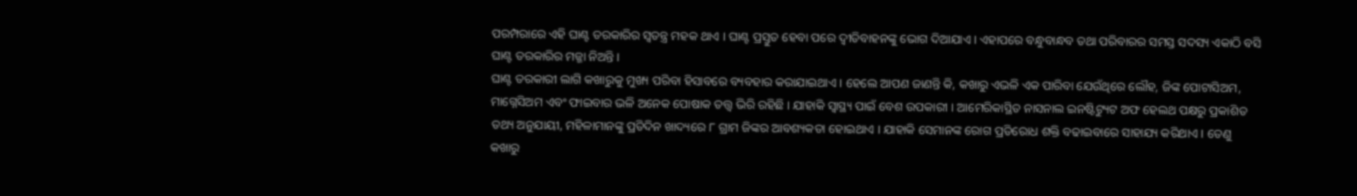ପରମ୍ପରାରେ ଏହି ଘାଣ୍ଟ ତରକାରିର ସ୍ୱତନ୍ତ୍ର ମହକ ଥାଏ । ଘାଣ୍ଟ ପ୍ରସ୍ତୁତ ହେବା ପରେ ଦ୍ୱୀତିବାହନଙ୍କୁ ଭୋଗ ଦିଆଯାଏ । ଏହାପରେ ବନ୍ଧୁବାନ୍ଧବ ତଥା ପରିବାରର ସମସ୍ତ ସଦସ୍ୟ ଏକାଠି ବସି ଘାଣ୍ଟ ତରକାରିର ମଜ୍ଜା ନିଅନ୍ତି ।
ଘାଣ୍ଟ ତରକାରୀ ଲାଗି କଖାରୁକୁ ମୁଖ୍ୟ ପରିବା ହିସାବରେ ବ୍ୟବହାର କରାଯାଇଥାଏ । ହେଲେ ଆପଣ ଜାଣନ୍ତି କି, କଖାରୁ ଏଭଳି ଏକ ପାରିବା ଯେଉଁଥିରେ ଲୌହ, ଜିଙ୍କ ପୋଟାସିଅମ, ମାଗ୍ନେସିଅମ ଏବଂ ଫାଇବାର ଭଳି ଅନେକ ପୋଷାକ ତତ୍ତ୍ଵ ଭିରି ରହିଛି । ଯାହାକି ସ୍ୱାସ୍ଥ୍ୟ ପାଇଁ ବେଶ ଉପକାରୀ । ଆମେରିକାସ୍ଥିତ ନାସନାଲ ଇନଷ୍ଟିଟ୍ୟୁଟ ଅଫ ହେଲଥ ପକ୍ଷରୁ ପ୍ରକାଶିତ ତଥ୍ୟ ଅନୁଯାୟୀ, ମହିଳାମାନଙ୍କୁ ପ୍ରତିଦିନ ଖାଦ୍ୟରେ ୮ ଗ୍ରାମ ଜିଙ୍କର ଆବଶ୍ୟକତା ହୋଇଥାଏ । ଯାହାକି ସେମାନଙ୍କ ରୋଗ ପ୍ରତିରୋଧ ଶକ୍ତି ବଢାଇବାରେ ସାହାଯ୍ୟ କରିଥାଏ । ତେଣୁ କଖାରୁ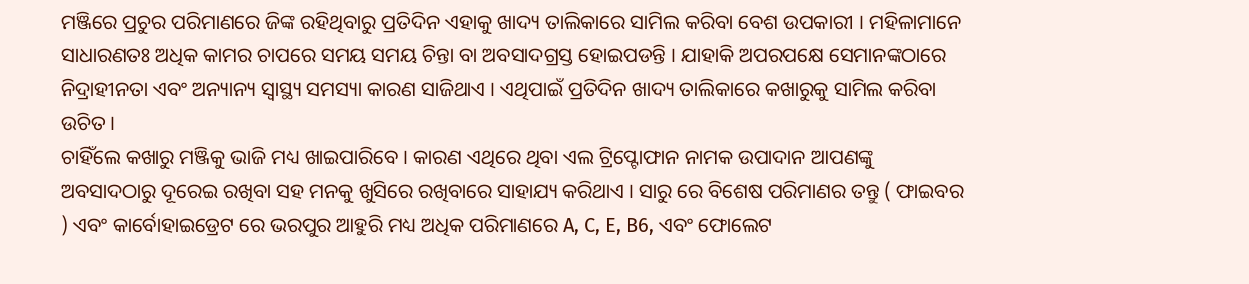ମଞ୍ଜିରେ ପ୍ରଚୁର ପରିମାଣରେ ଜିଙ୍କ ରହିଥିବାରୁ ପ୍ରତିଦିନ ଏହାକୁ ଖାଦ୍ୟ ତାଲିକାରେ ସାମିଲ କରିବା ବେଶ ଉପକାରୀ । ମହିଳାମାନେ ସାଧାରଣତଃ ଅଧିକ କାମର ଚାପରେ ସମୟ ସମୟ ଚିନ୍ତା ବା ଅବସାଦଗ୍ରସ୍ତ ହୋଇପଡନ୍ତି । ଯାହାକି ଅପରପକ୍ଷେ ସେମାନଙ୍କଠାରେ ନିଦ୍ରାହୀନତା ଏବଂ ଅନ୍ୟାନ୍ୟ ସ୍ୱାସ୍ଥ୍ୟ ସମସ୍ୟା କାରଣ ସାଜିଥାଏ । ଏଥିପାଇଁ ପ୍ରତିଦିନ ଖାଦ୍ୟ ତାଲିକାରେ କଖାରୁକୁ ସାମିଲ କରିବା ଉଚିତ ।
ଚାହିଁଲେ କଖାରୁ ମଞ୍ଜିକୁ ଭାଜି ମଧ୍ୟ ଖାଇପାରିବେ । କାରଣ ଏଥିରେ ଥିବା ଏଲ ଟ୍ରିପ୍ଟୋଫାନ ନାମକ ଉପାଦାନ ଆପଣଙ୍କୁ ଅବସାଦଠାରୁ ଦୂରେଇ ରଖିବା ସହ ମନକୁ ଖୁସିରେ ରଖିବାରେ ସାହାଯ୍ୟ କରିଥାଏ । ସାରୁ ରେ ବିଶେଷ ପରିମାଣର ତନ୍ତୁ ( ଫାଇବର ) ଏବଂ କାର୍ବୋହାଇଡ୍ରେଟ ରେ ଭରପୁର ଆହୁରି ମଧ୍ୟ ଅଧିକ ପରିମାଣରେ A, C, E, B6, ଏବଂ ଫୋଲେଟ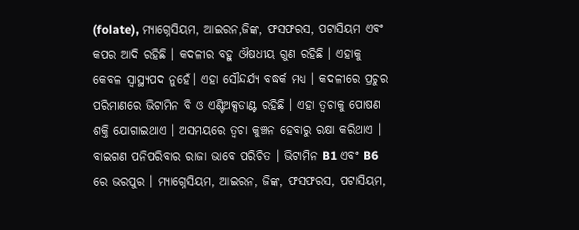(folate), ମ୍ୟାଗ୍ନେସିୟମ, ଆଇରନ,ଜିଙ୍କ, ଫସଫରସ, ପଟାସିୟମ ଏବଂ କପର ଆଦି ରହିଛି । କଦଳୀର ବହୁ ଔଷଧୀୟ ଗୁଣ ରହିଛି । ଏହାକୁ କେବଳ ସ୍ୱାସ୍ଥ୍ୟପଦ ନୁହେଁ। ଏହା ସୌନ୍ଦର୍ଯ୍ୟ ବଦ୍ଧର୍କ ମଧ୍ୟ । କଦଳୀରେ ପ୍ରଚୁର ପରିମାଣରେ ଭିଟାମିନ ବି ଓ ଏଣ୍ଟିଅକ୍ସଡାଣ୍ଟ ରହିଛି । ଏହା ତ୍ୱଚାକୁ ପୋଷଣ ଶକ୍ତି ଯୋଗାଇଥାଏ । ଅସମୟରେ ତ୍ୱଚା କୁଞ୍ଚନ ହେବାରୁ ରକ୍ଷା କରିଥାଏ । ବାଇଗଣ ପନିପରିବାର ରାଜା ଭାବେ ପରିଚିତ । ଭିଟାମିନ B1 ଏବଂ B6 ରେ ଭରପୁର । ମ୍ୟାଗ୍ନେସିୟମ, ଆଇରନ, ଜିଙ୍କ, ଫସଫରସ, ପଟାସିୟମ,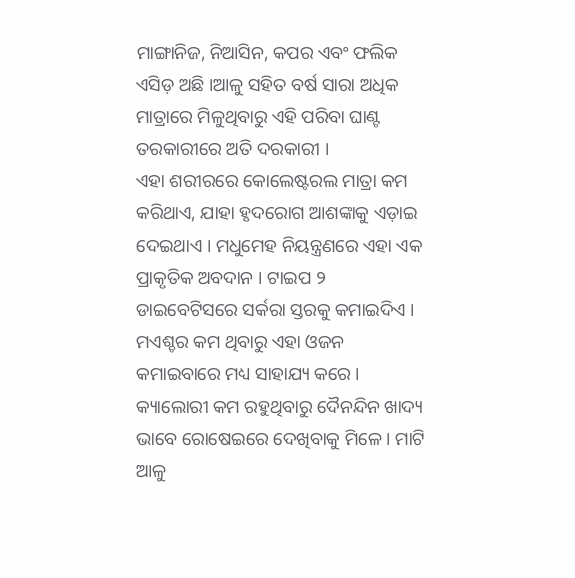ମାଙ୍ଗାନିଜ, ନିଆସିନ, କପର ଏବଂ ଫଲିକ ଏସିଡ଼ ଅଛି ।ଆଳୁ ସହିତ ବର୍ଷ ସାରା ଅଧିକ ମାତ୍ରାରେ ମିଳୁଥିବାରୁ ଏହି ପରିବା ଘାଣ୍ଟ ତରକାରୀରେ ଅତି ଦରକାରୀ ।
ଏହା ଶରୀରରେ କୋଲେଷ୍ଟରଲ ମାତ୍ରା କମ କରିଥାଏ, ଯାହା ହୃଦରୋଗ ଆଶଙ୍କାକୁ ଏଡ଼ାଇ ଦେଇଥାଏ । ମଧୁମେହ ନିୟନ୍ତ୍ରଣରେ ଏହା ଏକ ପ୍ରାକୃତିକ ଅବଦାନ । ଟାଇପ ୨ ଡାଇବେଟିସରେ ସର୍କରା ସ୍ତରକୁ କମାଇଦିଏ । ମଏଶ୍ଚର କମ ଥିବାରୁ ଏହା ଓଜନ କମାଇବାରେ ମଧ୍ୟ ସାହାଯ୍ୟ କରେ । କ୍ୟାଲୋରୀ କମ ରହୁଥିବାରୁ ଦୈନନ୍ଦିନ ଖାଦ୍ୟ ଭାବେ ରୋଷେଇରେ ଦେଖିବାକୁ ମିଳେ । ମାଟି ଆଳୁ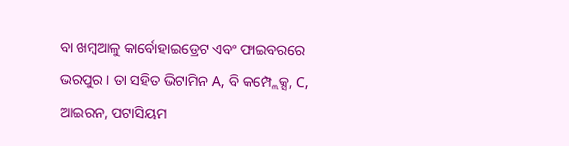ବା ଖମ୍ବଆଳୁ କାର୍ବୋହାଇଡ୍ରେଟ ଏବଂ ଫାଇବରରେ ଭରପୁର । ତା ସହିତ ଭିଟାମିନ A, ବି କମ୍ପ୍ଲେକ୍ସ, C, ଆଇରନ, ପଟାସିୟମ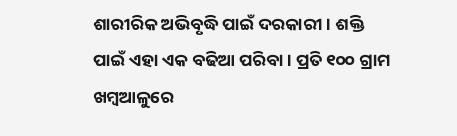ଶାରୀରିକ ଅଭିବୃଦ୍ଧି ପାଇଁ ଦରକାରୀ । ଶକ୍ତି ପାଇଁ ଏହା ଏକ ବଢିଆ ପରିବା । ପ୍ରତି ୧୦୦ ଗ୍ରାମ ଖମ୍ବଆଳୁରେ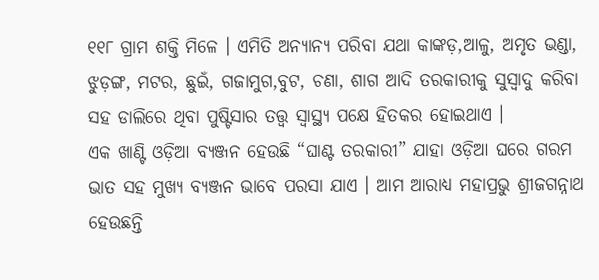୧୧୮ ଗ୍ରାମ ଶକ୍ତି ମିଳେ । ଏମିତି ଅନ୍ୟାନ୍ୟ ପରିବା ଯଥା କାଙ୍କଡ଼,ଆଳୁ, ଅମୃତ ଭଣ୍ଡା, ଝୁଡ଼ଙ୍ଗ, ମଟର, ଛୁଇଁ, ଗଜାମୁଗ,ବୁଟ, ଚଣା, ଶାଗ ଆଦି ତରକାରୀକୁ ସୁସ୍ବାଦୁ କରିବା ସହ ଡାଲିରେ ଥିବା ପୁଷ୍ଟିସାର ତତ୍ତ୍ଵ ସ୍ୱାସ୍ଥ୍ୟ ପକ୍ଷେ ହିତକର ହୋଇଥାଏ ।
ଏକ ଖାଣ୍ଟି ଓଡ଼ିଆ ବ୍ୟଞ୍ଜନ ହେଉଛି “ଘାଣ୍ଟ ତରକାରୀ” ଯାହା ଓଡ଼ିଆ ଘରେ ଗରମ ଭାତ ସହ ମୁଖ୍ୟ ବ୍ୟଞ୍ଜନ ଭାବେ ପରସା ଯାଏ । ଆମ ଆରାଧ୍ୟ ମହାପ୍ରଭୁ ଶ୍ରୀଜଗନ୍ନାଥ ହେଉଛନ୍ତି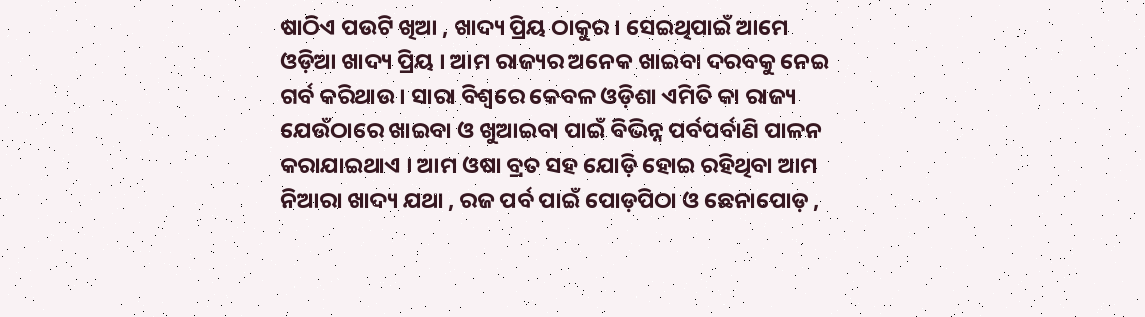ଷାଠିଏ ପଉଟି ଖିଆ , ଖାଦ୍ୟ ପ୍ରିୟ ଠାକୁର । ସେଇଥିପାଇଁ ଆମେ ଓଡ଼ିଆ ଖାଦ୍ୟ ପ୍ରିୟ । ଆମ ରାଜ୍ୟର ଅନେକ ଖାଇବା ଦରବକୁ ନେଇ ଗର୍ବ କରିଥାଉ । ସାରା ବିଶ୍ବରେ କେବଳ ଓଡ଼ିଶା ଏମିତି କା ରାଜ୍ୟ ଯେଉଁଠାରେ ଖାଇବା ଓ ଖୁଆଇବା ପାଇଁ ବିଭିନ୍ନ ପର୍ବପର୍ବାଣି ପାଳନ କରାଯାଇଥାଏ । ଆମ ଓଷା ବ୍ରତ ସହ ଯୋଡ଼ି ହୋଇ ରହିଥିବା ଆମ ନିଆରା ଖାଦ୍ୟ ଯଥା , ରଜ ପର୍ବ ପାଇଁ ପୋଡ଼ପିଠା ଓ ଛେନାପୋଡ଼ ,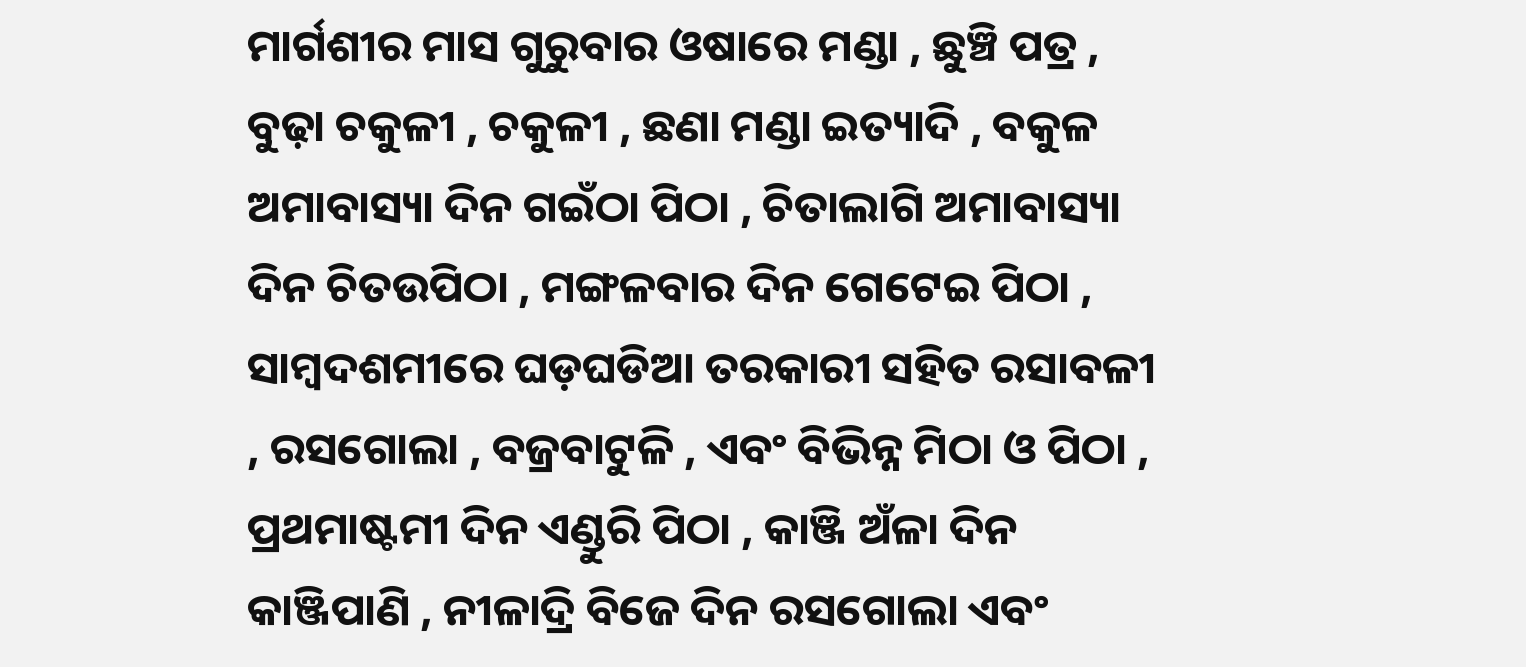ମାର୍ଗଶୀର ମାସ ଗୁରୁବାର ଓଷାରେ ମଣ୍ଡା , ଛୁଞ୍ଚି ପତ୍ର , ବୁଢ଼ା ଚକୁଳୀ , ଚକୁଳୀ , ଛଣା ମଣ୍ଡା ଇତ୍ୟାଦି , ବକୁଳ ଅମାବାସ୍ୟା ଦିନ ଗଇଁଠା ପିଠା , ଚିତାଲାଗି ଅମାବାସ୍ୟା ଦିନ ଚିତଉପିଠା , ମଙ୍ଗଳବାର ଦିନ ଗେଟେଇ ପିଠା , ସାମ୍ବଦଶମୀରେ ଘଡ଼ଘଡିଆ ତରକାରୀ ସହିତ ରସାବଳୀ , ରସଗୋଲା , ବଜ୍ରବାଟୁଳି , ଏବଂ ବିଭିନ୍ନ ମିଠା ଓ ପିଠା , ପ୍ରଥମାଷ୍ଟମୀ ଦିନ ଏଣ୍ଡୁରି ପିଠା , କାଞ୍ଜି ଅଁଳା ଦିନ କାଞ୍ଜିପାଣି , ନୀଳାଦ୍ରି ବିଜେ ଦିନ ରସଗୋଲା ଏବଂ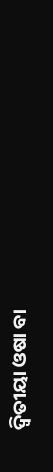ଦ୍ବିତୀୟା ଓଷା ବା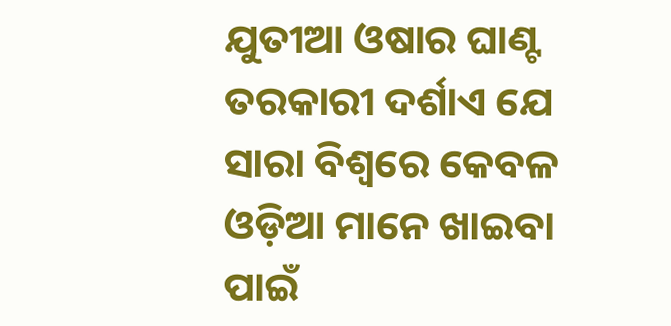ଯୁତୀଆ ଓଷାର ଘାଣ୍ଟ ତରକାରୀ ଦର୍ଶାଏ ଯେ ସାରା ବିଶ୍ବରେ କେବଳ ଓଡ଼ିଆ ମାନେ ଖାଇବା ପାଇଁ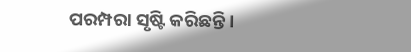ପରମ୍ପରା ସୃଷ୍ଟି କରିଛନ୍ତି ।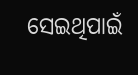ସେଇଥିପାଇଁ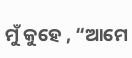ମୁଁ କୁହେ , “ଆମେ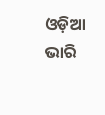ଓଡ଼ିଆ ଭାରି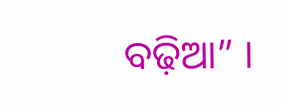ବଢ଼ିଆ” ।